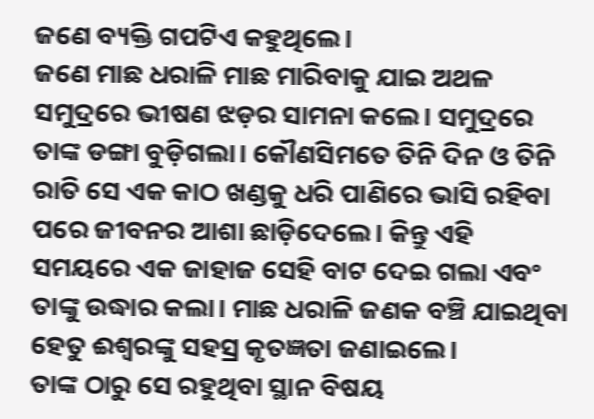ଜଣେ ବ୍ୟକ୍ତି ଗପଟିଏ କହୁଥିଲେ।
ଜଣେ ମାଛ ଧରାଳି ମାଛ ମାରିବାକୁ ଯାଇ ଅଥଳ ସମୁଦ୍ରରେ ଭୀଷଣ ଝଡ଼ର ସାମନା କଲେ। ସମୁଦ୍ରରେ ତାଙ୍କ ଡଙ୍ଗା ବୁଡ଼ିଗଲା। କୌଣସିମତେ ତିନି ଦିନ ଓ ତିନି ରାତି ସେ ଏକ କାଠ ଖଣ୍ଡକୁ ଧରି ପାଣିରେ ଭାସି ରହିବା ପରେ ଜୀବନର ଆଶା ଛାଡ଼ିଦେଲେ। କିନ୍ତୁ ଏହି ସମୟରେ ଏକ ଜାହାଜ ସେହି ବାଟ ଦେଇ ଗଲା ଏବଂ ତାଙ୍କୁ ଉଦ୍ଧାର କଲା। ମାଛ ଧରାଳି ଜଣକ ବଞ୍ଚି ଯାଇଥିବା ହେତୁ ଈଶ୍ବରଙ୍କୁ ସହସ୍ର କୃତଜ୍ଞତା ଜଣାଇଲେ।
ତାଙ୍କ ଠାରୁ ସେ ରହୁଥିବା ସ୍ଥାନ ବିଷୟ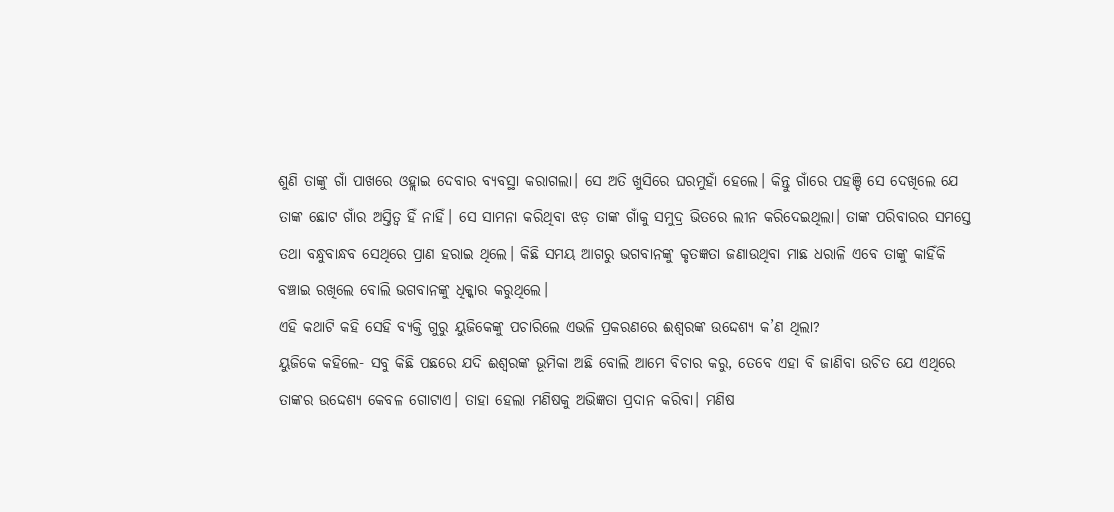ଶୁଣି ତାଙ୍କୁ ଗାଁ ପାଖରେ ଓହ୍ଲାଇ ଦେବାର ବ୍ୟବସ୍ଥା କରାଗଲା। ସେ ଅତି ଖୁସିରେ ଘରମୁହାଁ ହେଲେ। କିନ୍ତୁ ଗାଁରେ ପହଞ୍ଚି ସେ ଦେଖିଲେ ଯେ ତାଙ୍କ ଛୋଟ ଗାଁର ଅସ୍ତିତ୍ବ ହିଁ ନାହିଁ। ସେ ସାମନା କରିଥିବା ଝଡ଼ ତାଙ୍କ ଗାଁକୁ ସମୁଦ୍ର ଭିତରେ ଲୀନ କରିଦେଇଥିଲା। ତାଙ୍କ ପରିବାରର ସମସ୍ତେ ତଥା ବନ୍ଧୁବାନ୍ଧବ ସେଥିରେ ପ୍ରାଣ ହରାଇ ଥିଲେ। କିଛି ସମୟ ଆଗରୁ ଭଗବାନଙ୍କୁ କୃତଜ୍ଞତା ଜଣାଉଥିବା ମାଛ ଧରାଳି ଏବେ ତାଙ୍କୁ କାହିଁକି ବଞ୍ଚାଇ ରଖିଲେ ବୋଲି ଭଗବାନଙ୍କୁ ଧିକ୍କାର କରୁଥିଲେ।
ଏହି କଥାଟି କହି ସେହି ବ୍ୟକ୍ତି ଗୁରୁ ୟୁଜିକେଙ୍କୁ ପଚାରିଲେ ଏଭଳି ପ୍ରକରଣରେ ଈଶ୍ବରଙ୍କ ଉଦ୍ଦେଶ୍ୟ କ’ଣ ଥିଲା?
ୟୁଜିକେ କହିଲେ- ସବୁ କିଛି ପଛରେ ଯଦି ଈଶ୍ବରଙ୍କ ଭୂମିକା ଅଛି ବୋଲି ଆମେ ବିଚାର କରୁ, ତେବେ ଏହା ବି ଜାଣିବା ଉଚିତ ଯେ ଏଥିରେ ତାଙ୍କର ଉଦ୍ଦେଶ୍ୟ କେବଳ ଗୋଟାଏ। ତାହା ହେଲା ମଣିଷକୁ ଅଭିଜ୍ଞତା ପ୍ରଦାନ କରିବା। ମଣିଷ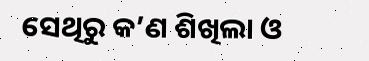ସେଥିରୁ କ’ଣ ଶିଖିଲା ଓ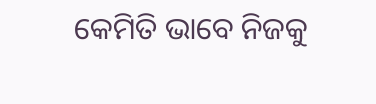କେମିତି ଭାବେ ନିଜକୁ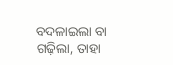ବଦଳାଇଲା ବା ଗଢ଼ିଲା, ତାହା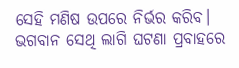ସେହି ମଣିଷ ଉପରେ ନିର୍ଭର କରିବ। ଭଗବାନ ସେଥି ଲାଗି ଘଟଣା ପ୍ରବାହରେ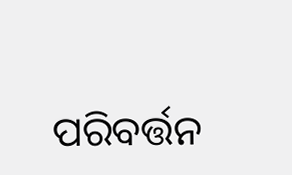ପରିବର୍ତ୍ତନ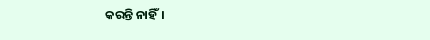କରନ୍ତି ନାହିଁ।